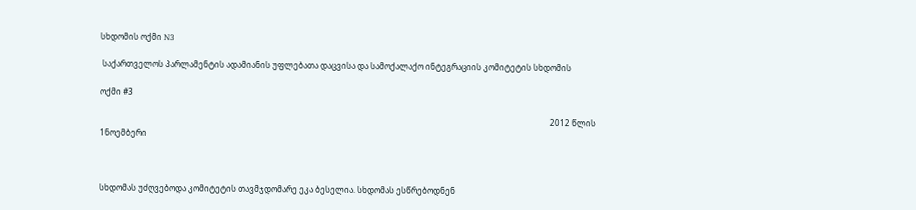სხდომის ოქმი N3

 საქართველოს პარლამენტის ადამიანის უფლებათა დაცვისა და სამოქალაქო ინტეგრაციის კომიტეტის სხდომის

ოქმი #3

                                                                                                                                                                                                                                 2012 წლის 1ნოემბერი



სხდომას უძღვებოდა კომიტეტის თავმჯდომარე ეკა ბესელია. სხდომას ესწრებოდნენ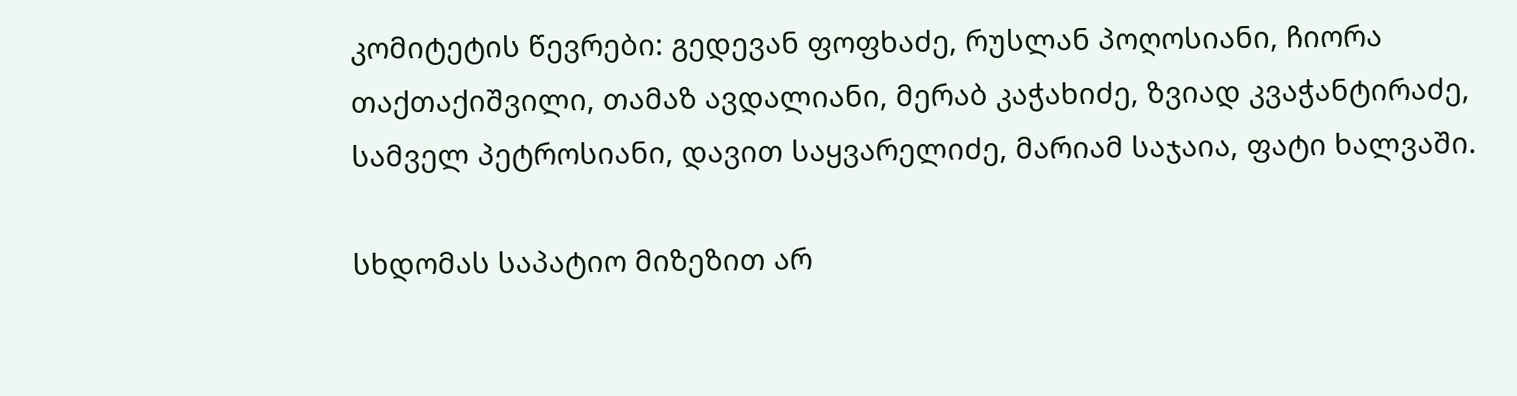კომიტეტის წევრები: გედევან ფოფხაძე, რუსლან პოღოსიანი, ჩიორა თაქთაქიშვილი, თამაზ ავდალიანი, მერაბ კაჭახიძე, ზვიად კვაჭანტირაძე, სამველ პეტროსიანი, დავით საყვარელიძე, მარიამ საჯაია, ფატი ხალვაში.

სხდომას საპატიო მიზეზით არ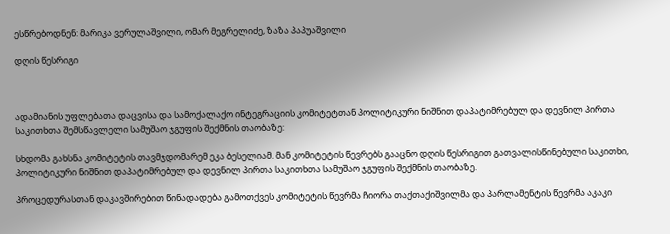ესწრებოდნენ: მარიკა ვერულაშვილი, ომარ მეგრელიძე, ზაზა პაპუაშვილი

დღის წესრიგი



ადამიანის უფლებათა დაცვისა და სამოქალაქო ინტეგრაციის კომიტეტთან პოლიტიკური ნიშნით დაპატიმრებულ და დევნილ პირთა საკითხთა შემსწავლელი სამუშაო ჯგუფის შექმნის თაობაზე:

სხდომა გახსნა კომიტეტის თავმჯდომარემ ეკა ბესელიამ. მან კომიტეტის წევრებს გააცნო დღის წესრიგით გათვალისწინებული საკითხი, პოლიტიკური ნიშნით დაპატიმრებულ და დევნილ პირთა საკითხთა სამუშაო ჯგუფის შექმნის თაობაზე.

პროცედურასთან დაკავშირებით წინადადება გამოთქვეს კომიტეტის წევრმა ჩიორა თაქთაქიშვილმა და პარლამენტის წევრმა აკაკი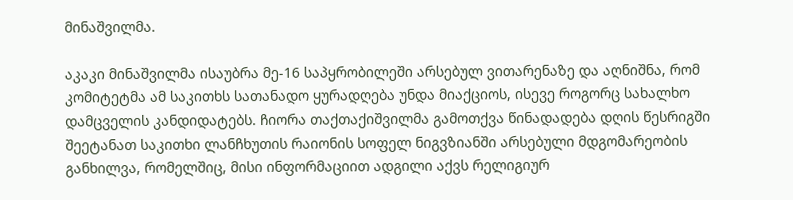მინაშვილმა.

აკაკი მინაშვილმა ისაუბრა მე-16 საპყრობილეში არსებულ ვითარენაზე და აღნიშნა, რომ კომიტეტმა ამ საკითხს სათანადო ყურადღება უნდა მიაქციოს, ისევე როგორც სახალხო დამცველის კანდიდატებს. ჩიორა თაქთაქიშვილმა გამოთქვა წინადადება დღის წესრიგში შეეტანათ საკითხი ლანჩხუთის რაიონის სოფელ ნიგვზიანში არსებული მდგომარეობის განხილვა, რომელშიც, მისი ინფორმაციით ადგილი აქვს რელიგიურ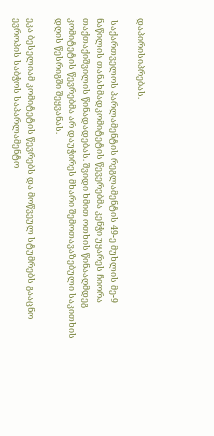დაპირისიპრებას.

 საქართველოს პარლამენტის რეგლამენტის 49-ე მუხლის მე-9 ნაწილის თანახმადკომიტეტის წევერებმა კენჭი უყარეს ჩიორა თაქთაქიშვილის წინადადებას. შვიდი ხმით ოთხის წინააღმდეგ კომიტეტის წევრებმა არ დაუჭირეს მხარი შემოთავაზებული საკითხის დღის წესრიგში შეყვანას.

ეკა ბესელიამ კომიტეტის წევრებს და მოწვეულ სტუმრებს გააცნო ევროპის საბჭოს საპარლამენტო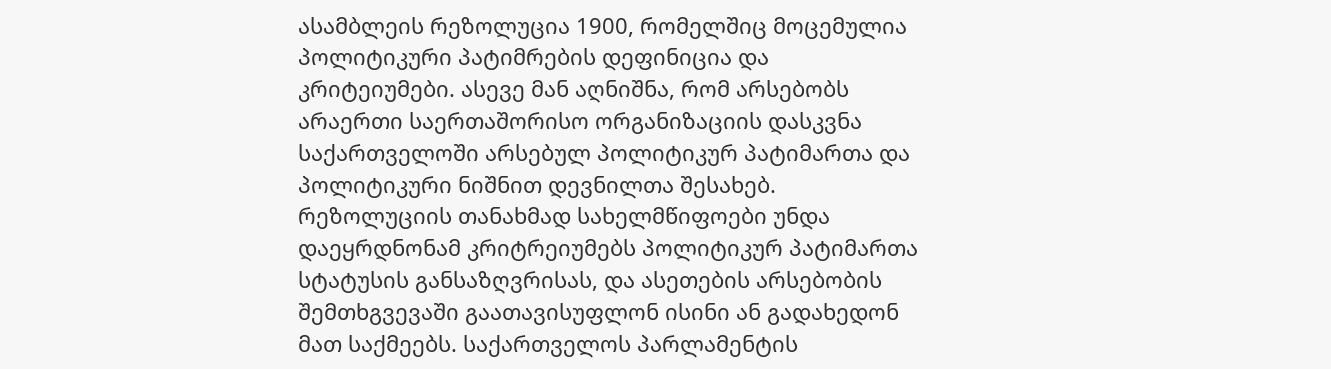ასამბლეის რეზოლუცია 1900, რომელშიც მოცემულია პოლიტიკური პატიმრების დეფინიცია და კრიტეიუმები. ასევე მან აღნიშნა, რომ არსებობს არაერთი საერთაშორისო ორგანიზაციის დასკვნა საქართველოში არსებულ პოლიტიკურ პატიმართა და პოლიტიკური ნიშნით დევნილთა შესახებ. რეზოლუციის თანახმად სახელმწიფოები უნდა დაეყრდნონამ კრიტრეიუმებს პოლიტიკურ პატიმართა სტატუსის განსაზღვრისას, და ასეთების არსებობის შემთხგვევაში გაათავისუფლონ ისინი ან გადახედონ მათ საქმეებს. საქართველოს პარლამენტის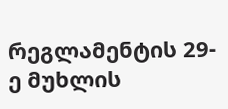რეგლამენტის 29-ე მუხლის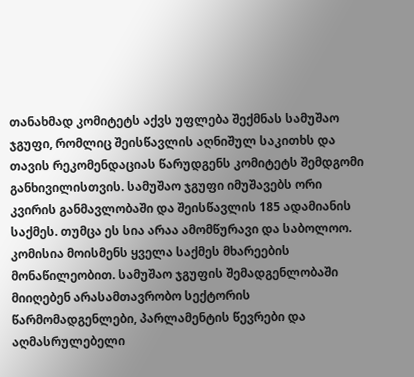თანახმად კომიტეტს აქვს უფლება შექმნას სამუშაო ჯგუფი, რომლიც შეისწავლის აღნიშულ საკითხს და თავის რეკომენდაციას წარუდგენს კომიტეტს შემდგომი განხივილისთვის. სამუშაო ჯგუფი იმუშავებს ორი კვირის განმავლობაში და შეისწავლის 185 ადამიანის საქმეს. თუმცა ეს სია არაა ამომწურავი და საბოლოო. კომისია მოისმენს ყველა საქმეს მხარეების მონაწილეობით. სამუშაო ჯგუფის შემადგენლობაში მიიღებენ არასამთავრობო სექტორის წარმომადგენლები, პარლამენტის წევრები და აღმასრულებელი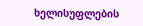ხელისუფლების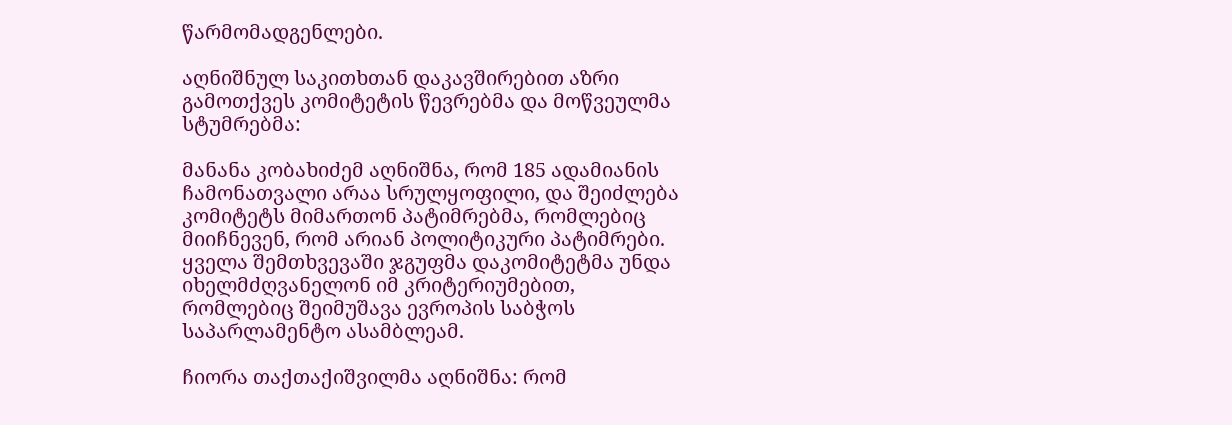წარმომადგენლები.

აღნიშნულ საკითხთან დაკავშირებით აზრი გამოთქვეს კომიტეტის წევრებმა და მოწვეულმა სტუმრებმა:

მანანა კობახიძემ აღნიშნა, რომ 185 ადამიანის ჩამონათვალი არაა სრულყოფილი, და შეიძლება კომიტეტს მიმართონ პატიმრებმა, რომლებიც მიიჩნევენ, რომ არიან პოლიტიკური პატიმრები. ყველა შემთხვევაში ჯგუფმა დაკომიტეტმა უნდა იხელმძღვანელონ იმ კრიტერიუმებით, რომლებიც შეიმუშავა ევროპის საბჭოს საპარლამენტო ასამბლეამ.

ჩიორა თაქთაქიშვილმა აღნიშნა: რომ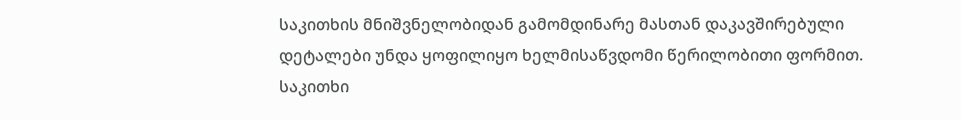საკითხის მნიშვნელობიდან გამომდინარე მასთან დაკავშირებული დეტალები უნდა ყოფილიყო ხელმისაწვდომი წერილობითი ფორმით. საკითხი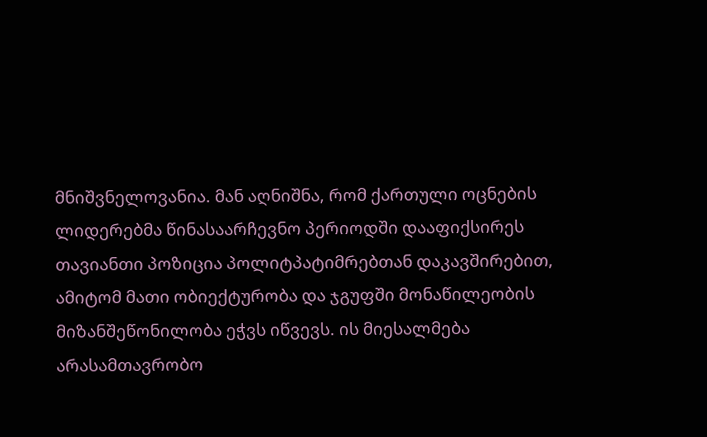მნიშვნელოვანია. მან აღნიშნა, რომ ქართული ოცნების ლიდერებმა წინასაარჩევნო პერიოდში დააფიქსირეს თავიანთი პოზიცია პოლიტპატიმრებთან დაკავშირებით, ამიტომ მათი ობიექტურობა და ჯგუფში მონაწილეობის მიზანშეწონილობა ეჭვს იწვევს. ის მიესალმება არასამთავრობო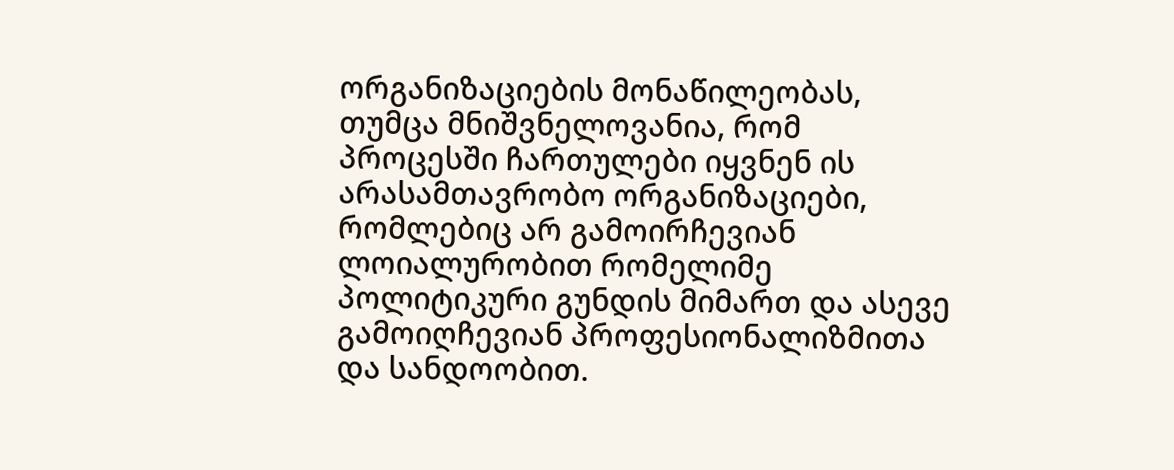ორგანიზაციების მონაწილეობას, თუმცა მნიშვნელოვანია, რომ პროცესში ჩართულები იყვნენ ის არასამთავრობო ორგანიზაციები, რომლებიც არ გამოირჩევიან ლოიალურობით რომელიმე პოლიტიკური გუნდის მიმართ და ასევე გამოიღჩევიან პროფესიონალიზმითა და სანდოობით.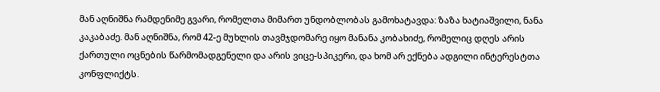მან აღნიშნა რამდენიმე გვარი, რომელთა მიმართ უნდობლობას გამოხატავდა: ზაზა ხატიაშვილი, ნანა კაკაბაძე. მან აღნიშნა, რომ 42-ე მუხლის თავმჯდომარე იყო მანანა კობახიძე, რომელიც დღეს არის ქართული ოცნების წარმომადგენელი და არის ვიცე-სპიკერი, და ხომ არ ექნება ადგილი ინტერესტთა კონფლიქტს.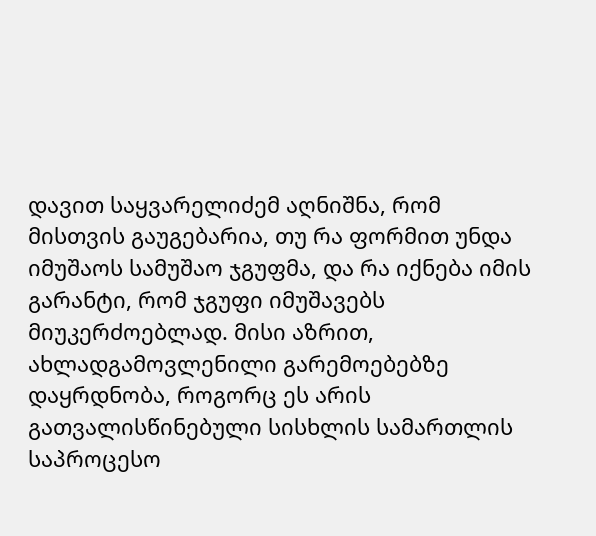დავით საყვარელიძემ აღნიშნა, რომ მისთვის გაუგებარია, თუ რა ფორმით უნდა იმუშაოს სამუშაო ჯგუფმა, და რა იქნება იმის გარანტი, რომ ჯგუფი იმუშავებს მიუკერძოებლად. მისი აზრით, ახლადგამოვლენილი გარემოებებზე დაყრდნობა, როგორც ეს არის გათვალისწინებული სისხლის სამართლის საპროცესო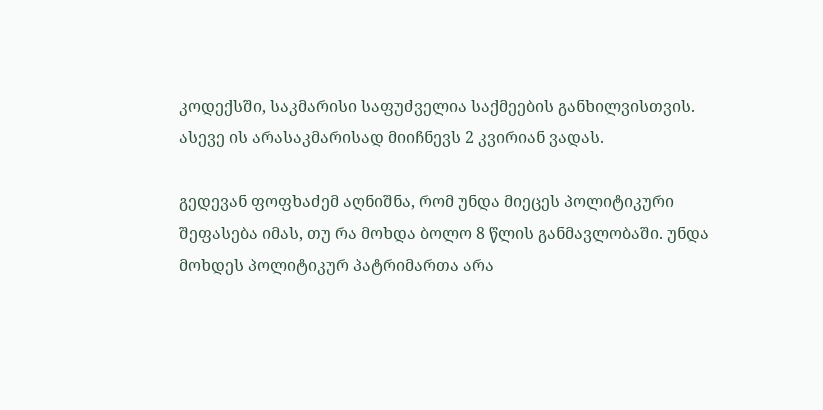კოდექსში, საკმარისი საფუძველია საქმეების განხილვისთვის. ასევე ის არასაკმარისად მიიჩნევს 2 კვირიან ვადას.

გედევან ფოფხაძემ აღნიშნა, რომ უნდა მიეცეს პოლიტიკური შეფასება იმას, თუ რა მოხდა ბოლო 8 წლის განმავლობაში. უნდა მოხდეს პოლიტიკურ პატრიმართა არა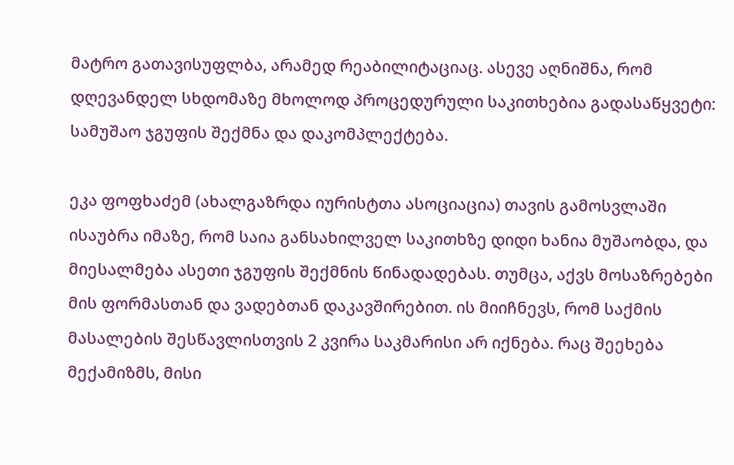მატრო გათავისუფლბა, არამედ რეაბილიტაციაც. ასევე აღნიშნა, რომ დღევანდელ სხდომაზე მხოლოდ პროცედურული საკითხებია გადასაწყვეტი: სამუშაო ჯგუფის შექმნა და დაკომპლექტება.

ეკა ფოფხაძემ (ახალგაზრდა იურისტთა ასოციაცია) თავის გამოსვლაში ისაუბრა იმაზე, რომ საია განსახილველ საკითხზე დიდი ხანია მუშაობდა, და მიესალმება ასეთი ჯგუფის შექმნის წინადადებას. თუმცა, აქვს მოსაზრებები მის ფორმასთან და ვადებთან დაკავშირებით. ის მიიჩნევს, რომ საქმის მასალების შესწავლისთვის 2 კვირა საკმარისი არ იქნება. რაც შეეხება მექამიზმს, მისი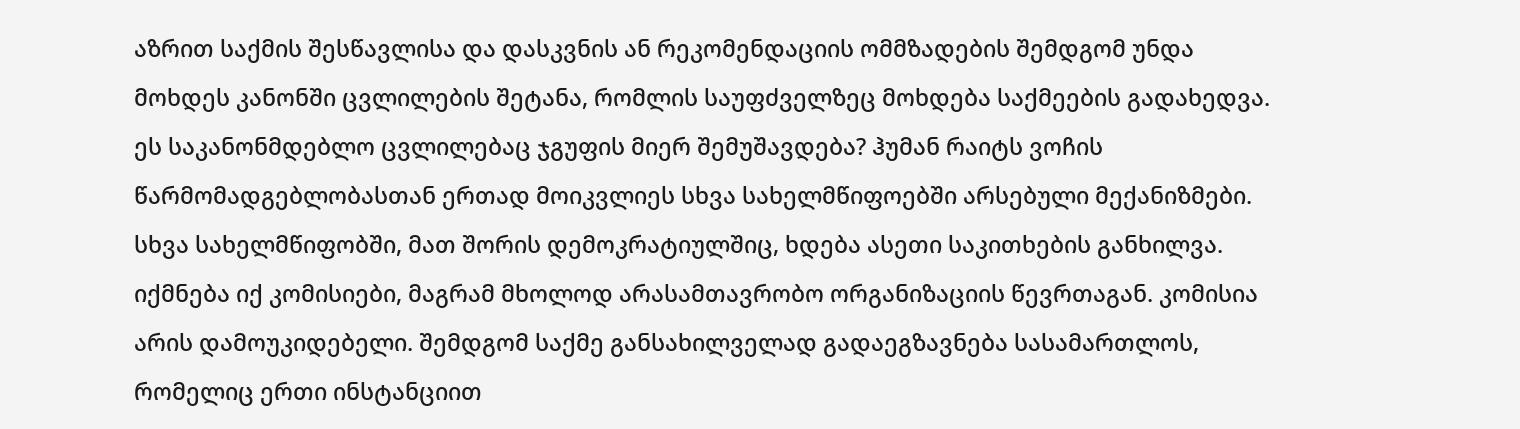აზრით საქმის შესწავლისა და დასკვნის ან რეკომენდაციის ომმზადების შემდგომ უნდა მოხდეს კანონში ცვლილების შეტანა, რომლის საუფძველზეც მოხდება საქმეების გადახედვა. ეს საკანონმდებლო ცვლილებაც ჯგუფის მიერ შემუშავდება? ჰუმან რაიტს ვოჩის წარმომადგებლობასთან ერთად მოიკვლიეს სხვა სახელმწიფოებში არსებული მექანიზმები. სხვა სახელმწიფობში, მათ შორის დემოკრატიულშიც, ხდება ასეთი საკითხების განხილვა. იქმნება იქ კომისიები, მაგრამ მხოლოდ არასამთავრობო ორგანიზაციის წევრთაგან. კომისია არის დამოუკიდებელი. შემდგომ საქმე განსახილველად გადაეგზავნება სასამართლოს, რომელიც ერთი ინსტანციით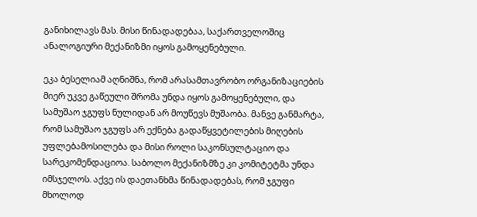განიხილავს მას. მისი წინადადებაა, საქართველოშიც ანალოგიური მექანიზმი იყოს გამოყენებული.

ეკა ბესელიამ აღნიშნა, რომ არასამთავრობო ორგანიზაციების მიერ უკვე გაწეული შრომა უნდა იყოს გამოყენებული, და სამუშაო ჯგუფს ნულიდან არ მოუწევს მუშაობა. მანვე განმარტა, რომ სამუშაო ჯგუფს არ ექნება გადაწყვეტილების მიღების უფლებამოსილება და მისი როლი საკონსულტაციო და სარეკომენდაციოა. საბოლო მექანიზმზე კი კომიტეტმა უნდა იმსჯელოს. აქვე ის დაეთანხმა წინადადებას, რომ ჯგუფი მხოლოდ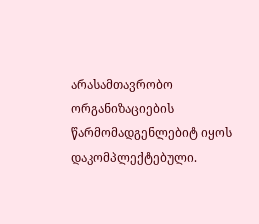არასამთავრობო ორგანიზაციების წარმომადგენლებიტ იყოს დაკომპლექტებული.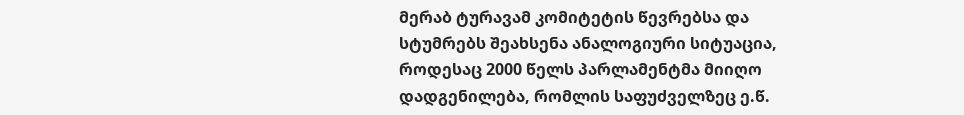მერაბ ტურავამ კომიტეტის წევრებსა და სტუმრებს შეახსენა ანალოგიური სიტუაცია, როდესაც 2000 წელს პარლამენტმა მიიღო დადგენილება, რომლის საფუძველზეც ე.წ.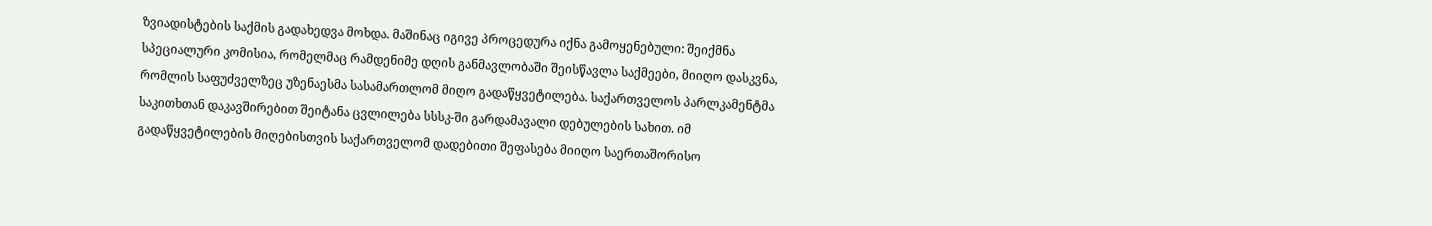ზვიადისტების საქმის გადახედვა მოხდა. მაშინაც იგივე პროცედურა იქნა გამოყენებული: შეიქმნა სპეციალური კომისია, რომელმაც რამდენიმე დღის განმავლობაში შეისწავლა საქმეები, მიიღო დასკვნა, რომლის საფუძველზეც უზენაესმა სასამართლომ მიღო გადაწყვეტილება. საქართველოს პარლკამენტმა საკითხთან დაკავშირებით შეიტანა ცვლილება სსსკ-ში გარდამავალი დებულების სახით. იმ გადაწყვეტილების მიღებისთვის საქართველომ დადებითი შეფასება მიიღო საერთაშორისო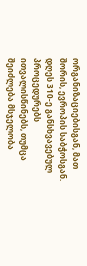ორგანიზაციებისგან, მათ შორის, ევროპის საბჭოსგან. დღეს 310-ე განსხვავებულ პროცედურებს ითვალისწინებს, თუმცა შეიძლება მსჯელობა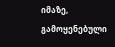იმაზე, გამოყენებული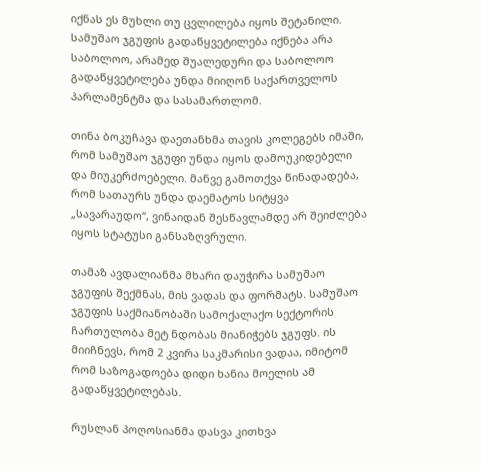იქნას ეს მუხლი თუ ცვლილება იყოს შეტანილი. სამუშაო ჯგუფის გადაწყვეტილება იქნება არა საბოლოო, არამედ შუალედური და საბოლოო გადაწყვეტილება უნდა მიიღონ საქართველოს პარლამენტმა და სასამართლომ.

თინა ბოკუჩავა დაეთანხმა თავის კოლეგებს იმაში, რომ სამუშაო ჯგუფი უნდა იყოს დამოუკიდებელი და მიუკერძოებელი. მანვე გამოთქვა წინადადება, რომ სათაურს უნდა დაემატოს სიტყვა „სავარაუდო“, ვინაიდან შესწავლამდე არ შეიძლება იყოს სტატუსი განსაზღვრული.

თამაზ ავდალიანმა მხარი დაუჭირა სამუშაო ჯგუფის შექმნას, მის ვადას და ფორმატს. სამუშაო ჯგუფის საქმიანობაში სამოქალაქო სექტორის ჩართულობა მეტ ნდობას მიანიჭებს ჯგუფს. ის მიიჩნევს, რომ 2 კვირა საკმარისი ვადაა, იმიტომ რომ საზოგადოება დიდი ხანია მოელის ამ გადაწყვეტილებას.

რუსლან პოღოსიანმა დასვა კითხვა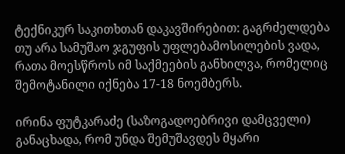ტექნიკურ საკითხთან დაკავშირებით: გაგრძელდება თუ არა სამუშაო ჯგუფის უფლებამოსილების ვადა, რათა მოესწროს იმ საქმეების განხილვა, რომელიც შემოტანილი იქნება 17-18 ნოემბერს.

ირინა ფუტკარაძე (საზოგადოებრივი დამცველი) განაცხადა, რომ უნდა შემუშავდეს მყარი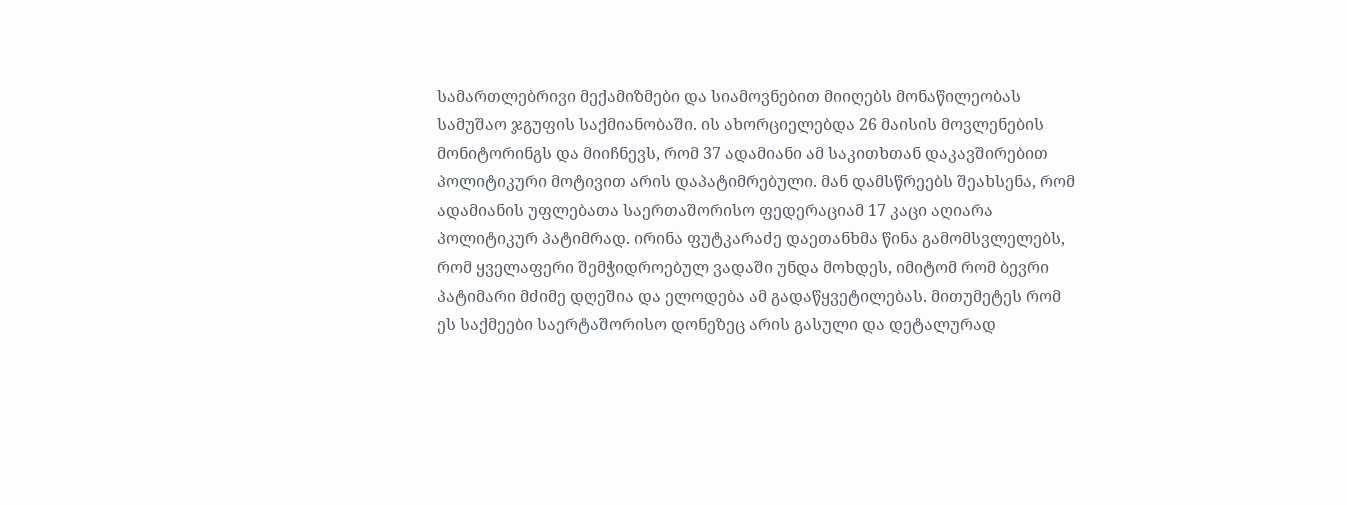სამართლებრივი მექამიზმები და სიამოვნებით მიიღებს მონაწილეობას სამუშაო ჯგუფის საქმიანობაში. ის ახორციელებდა 26 მაისის მოვლენების მონიტორინგს და მიიჩნევს, რომ 37 ადამიანი ამ საკითხთან დაკავშირებით პოლიტიკური მოტივით არის დაპატიმრებული. მან დამსწრეებს შეახსენა, რომ ადამიანის უფლებათა საერთაშორისო ფედერაციამ 17 კაცი აღიარა პოლიტიკურ პატიმრად. ირინა ფუტკარაძე დაეთანხმა წინა გამომსვლელებს, რომ ყველაფერი შემჭიდროებულ ვადაში უნდა მოხდეს, იმიტომ რომ ბევრი პატიმარი მძიმე დღეშია და ელოდება ამ გადაწყვეტილებას. მითუმეტეს რომ ეს საქმეები საერტაშორისო დონეზეც არის გასული და დეტალურად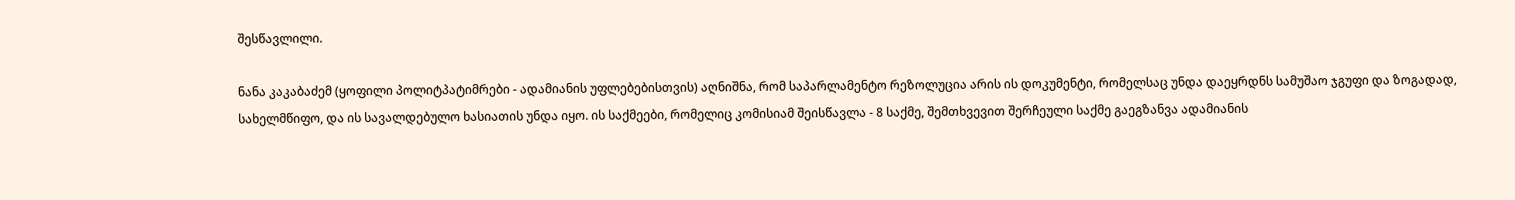შესწავლილი.

ნანა კაკაბაძემ (ყოფილი პოლიტპატიმრები - ადამიანის უფლებებისთვის) აღნიშნა, რომ საპარლამენტო რეზოლუცია არის ის დოკუმენტი, რომელსაც უნდა დაეყრდნს სამუშაო ჯგუფი და ზოგადად, სახელმწიფო, და ის სავალდებულო ხასიათის უნდა იყო. ის საქმეები, რომელიც კომისიამ შეისწავლა - 8 საქმე, შემთხვევით შერჩეული საქმე გაეგზანვა ადამიანის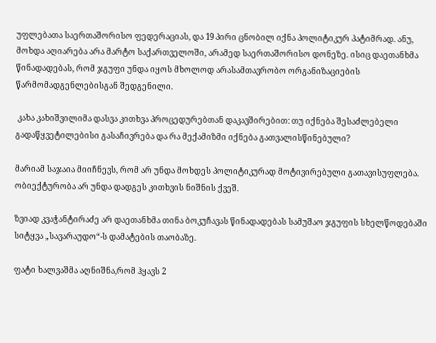უფლებათა საერთაშორისო ფედერაციას, და 19 პირი ცნობილ იქნა პოლიტიკურ პატიმრად. ანუ, მოხდა აღიარება არა მარტო საქართველოში, არამედ საერთაშორისო დონეზე. ისიც დაეთანხმა წინადადებას, რომ ჯგუფი უნდა იყოს მხოლოდ არასამთავრობო ორგანიზაციების წარმომადგენლებისგან შედგენილი.

 კახა კახიშვილიმა დასვა კითხვა პროცედურებთან დაკავშირებით: თუ იქნება შესაძლებელი გადაწყვეტილებისი გასაჩივრება და რა მექამიზმი იქნება გათვალისწინებული?

მარიამ საჯაია მიიჩნევს, რომ არ უნდა მოხდეს პოლიტიკურად მოტივირებული გათავისუფლება. ობიექტურობა არ უნდა დადგეს კითხვის ნიშნის ქვეშ.

ზვიად კვაჭანტირაძე არ დაეთანხმა თინა ბოკუჩავას წინადადებას სამუშაო ჯგუფის სხელწოდებაში სიტყვა „სავარაუდო“-ს დამატების თაობაზე.

ფატი ხალვაშმა აღნიშნა,რომ ჰყავს 2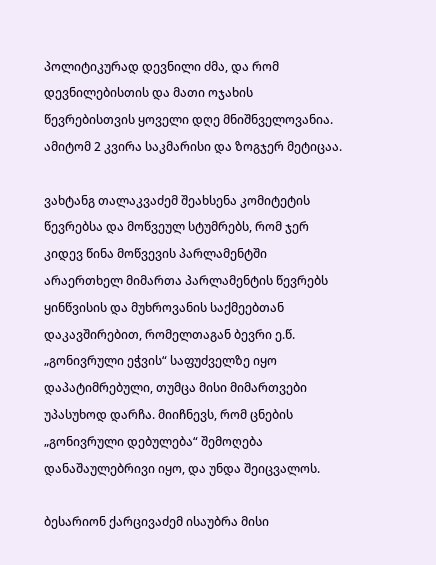პოლიტიკურად დევნილი ძმა, და რომ დევნილებისთის და მათი ოჯახის წევრებისთვის ყოველი დღე მნიშნველოვანია. ამიტომ 2 კვირა საკმარისი და ზოგჯერ მეტიცაა.

ვახტანგ თალაკვაძემ შეახსენა კომიტეტის წევრებსა და მოწვეულ სტუმრებს, რომ ჯერ კიდევ წინა მოწვევის პარლამენტში არაერთხელ მიმართა პარლამენტის წევრებს ყინწვისის და მუხროვანის საქმეებთან დაკავშირებით, რომელთაგან ბევრი ე.წ. „გონივრული ეჭვის“ საფუძველზე იყო დაპატიმრებული, თუმცა მისი მიმართვები უპასუხოდ დარჩა. მიიჩნევს, რომ ცნების „გონივრული დებულება“ შემოღება დანაშაულებრივი იყო, და უნდა შეიცვალოს.

ბესარიონ ქარცივაძემ ისაუბრა მისი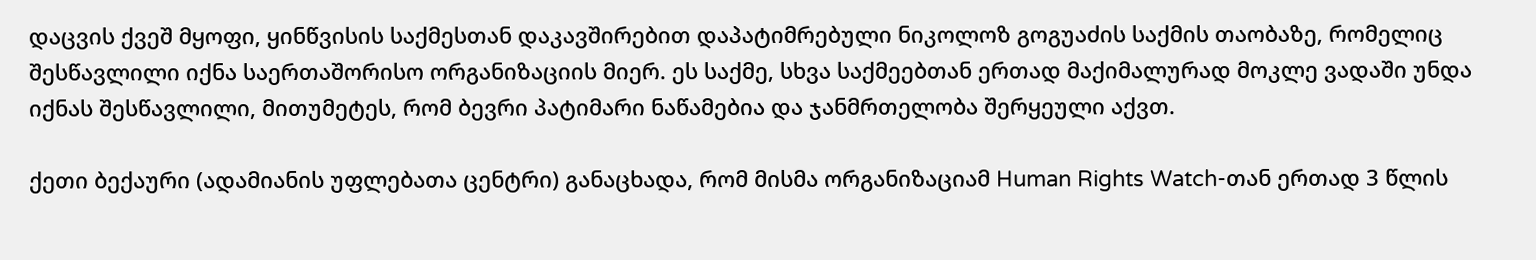დაცვის ქვეშ მყოფი, ყინწვისის საქმესთან დაკავშირებით დაპატიმრებული ნიკოლოზ გოგუაძის საქმის თაობაზე, რომელიც შესწავლილი იქნა საერთაშორისო ორგანიზაციის მიერ. ეს საქმე, სხვა საქმეებთან ერთად მაქიმალურად მოკლე ვადაში უნდა იქნას შესწავლილი, მითუმეტეს, რომ ბევრი პატიმარი ნაწამებია და ჯანმრთელობა შერყეული აქვთ.

ქეთი ბექაური (ადამიანის უფლებათა ცენტრი) განაცხადა, რომ მისმა ორგანიზაციამ Human Rights Watch-თან ერთად 3 წლის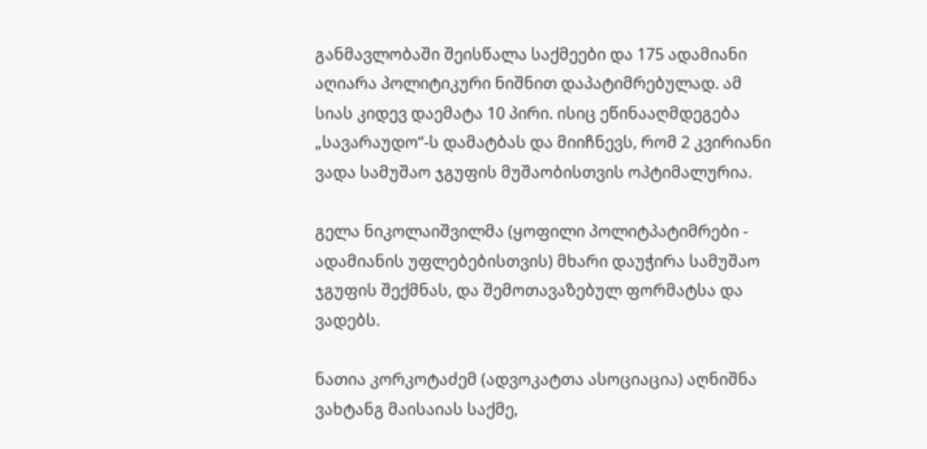განმავლობაში შეისწალა საქმეები და 175 ადამიანი აღიარა პოლიტიკური ნიშნით დაპატიმრებულად. ამ სიას კიდევ დაემატა 10 პირი. ისიც ეწინააღმდეგება „სავარაუდო“-ს დამატბას და მიიჩნევს, რომ 2 კვირიანი ვადა სამუშაო ჯგუფის მუშაობისთვის ოპტიმალურია.

გელა ნიკოლაიშვილმა (ყოფილი პოლიტპატიმრები - ადამიანის უფლებებისთვის) მხარი დაუჭირა სამუშაო ჯგუფის შექმნას, და შემოთავაზებულ ფორმატსა და ვადებს.

ნათია კორკოტაძემ (ადვოკატთა ასოციაცია) აღნიშნა ვახტანგ მაისაიას საქმე,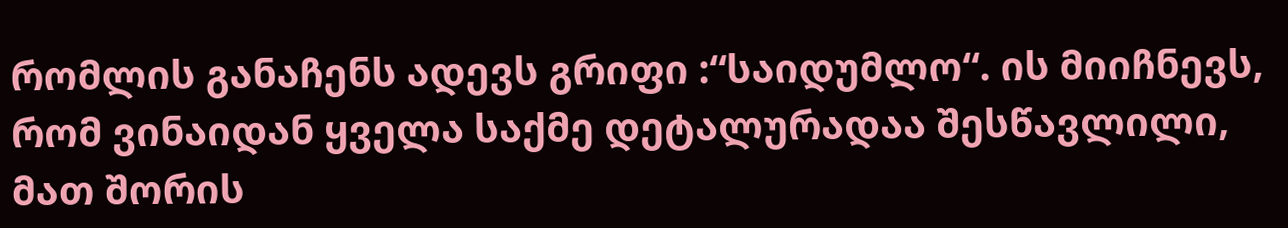რომლის განაჩენს ადევს გრიფი :“საიდუმლო“. ის მიიჩნევს, რომ ვინაიდან ყველა საქმე დეტალურადაა შესწავლილი, მათ შორის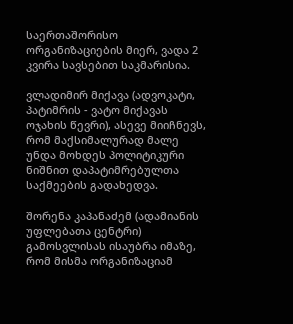საერთაშორისო ორგანიზაციების მიერ, ვადა 2 კვირა სავსებით საკმარისია.

ვლადიმირ მიქავა (ადვოკატი, პატიმრის - ვატო მიქავას ოჯახის წევრი), ასევე მიიჩნევს, რომ მაქსიმალურად მალე უნდა მოხდეს პოლიტიკური ნიშნით დაპატიმრებულთა საქმეების გადახედვა.

შორენა კაპანაძემ (ადამიანის უფლებათა ცენტრი) გამოსვლისას ისაუბრა იმაზე, რომ მისმა ორგანიზაციამ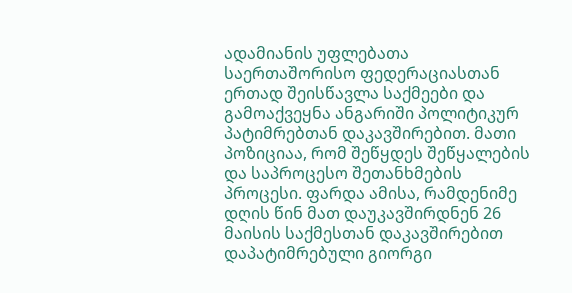ადამიანის უფლებათა საერთაშორისო ფედერაციასთან ერთად შეისწავლა საქმეები და გამოაქვეყნა ანგარიში პოლიტიკურ პატიმრებთან დაკავშირებით. მათი პოზიციაა, რომ შეწყდეს შეწყალების და საპროცესო შეთანხმების პროცესი. ფარდა ამისა, რამდენიმე დღის წინ მათ დაუკავშირდნენ 26 მაისის საქმესთან დაკავშირებით დაპატიმრებული გიორგი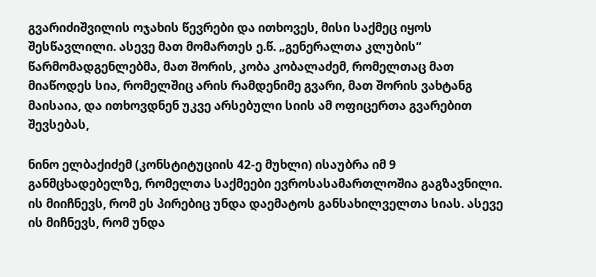გვარიძიშვილის ოჯახის წევრები და ითხოვეს, მისი საქმეც იყოს შესწავლილი. ასევე მათ მომართეს ე.წ. „გენერალთა კლუბის“ წარმომადგენლებმა, მათ შორის, კობა კობალაძემ, რომელთაც მათ მიაწოდეს სია, რომელშიც არის რამდენიმე გვარი, მათ შორის ვახტანგ მაისაია, და ითხოვდნენ უკვე არსებული სიის ამ ოფიცერთა გვარებით შევსებას,

ნინო ელბაქიძემ (კონსტიტუციის 42-ე მუხლი) ისაუბრა იმ 9 განმცხადებელზე, რომელთა საქმეები ევროსასამართლოშია გაგზავნილი. ის მიიჩნევს, რომ ეს პირებიც უნდა დაემატოს განსახილველთა სიას. ასევე ის მიჩნევს, რომ უნდა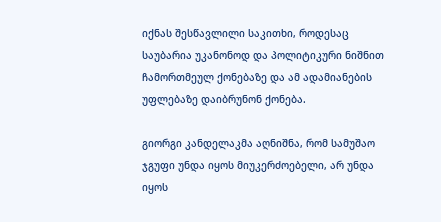იქნას შესწავლილი საკითხი, როდესაც საუბარია უკანონოდ და პოლიტიკური ნიშნით ჩამორთმეულ ქონებაზე და ამ ადამიანების უფლებაზე დაიბრუნონ ქონება.

გიორგი კანდელაკმა აღნიშნა, რომ სამუშაო ჯგუფი უნდა იყოს მიუკერძოებელი, არ უნდა იყოს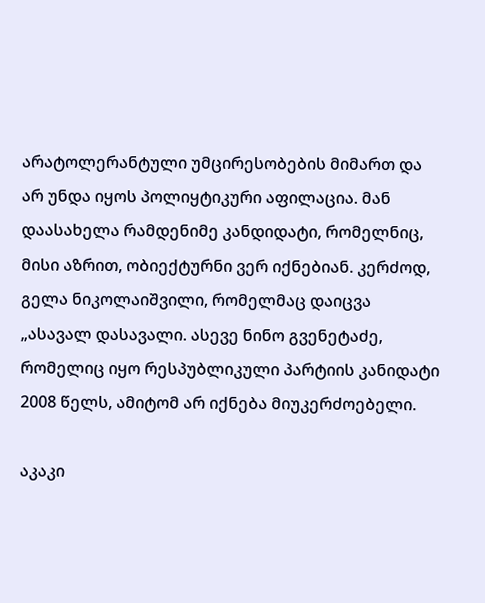არატოლერანტული უმცირესობების მიმართ და არ უნდა იყოს პოლიყტიკური აფილაცია. მან დაასახელა რამდენიმე კანდიდატი, რომელნიც, მისი აზრით, ობიექტურნი ვერ იქნებიან. კერძოდ, გელა ნიკოლაიშვილი, რომელმაც დაიცვა „ასავალ დასავალი. ასევე ნინო გვენეტაძე, რომელიც იყო რესპუბლიკული პარტიის კანიდატი 2008 წელს, ამიტომ არ იქნება მიუკერძოებელი.

აკაკი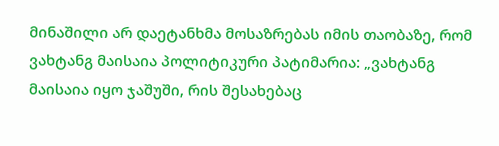მინაშილი არ დაეტანხმა მოსაზრებას იმის თაობაზე, რომ ვახტანგ მაისაია პოლიტიკური პატიმარია: „ვახტანგ მაისაია იყო ჯაშუში, რის შესახებაც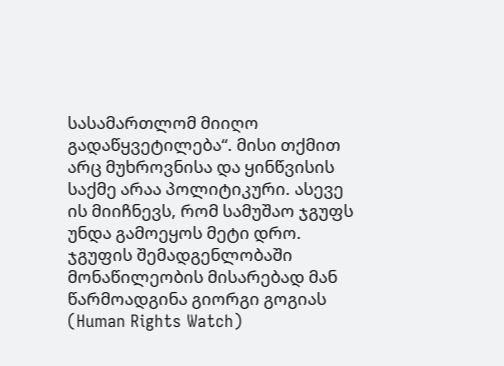სასამართლომ მიიღო გადაწყვეტილება“. მისი თქმით არც მუხროვნისა და ყინწვისის საქმე არაა პოლიტიკური. ასევე ის მიიჩნევს, რომ სამუშაო ჯგუფს უნდა გამოეყოს მეტი დრო. ჯგუფის შემადგენლობაში მონაწილეობის მისარებად მან წარმოადგინა გიორგი გოგიას (Human Rights Watch)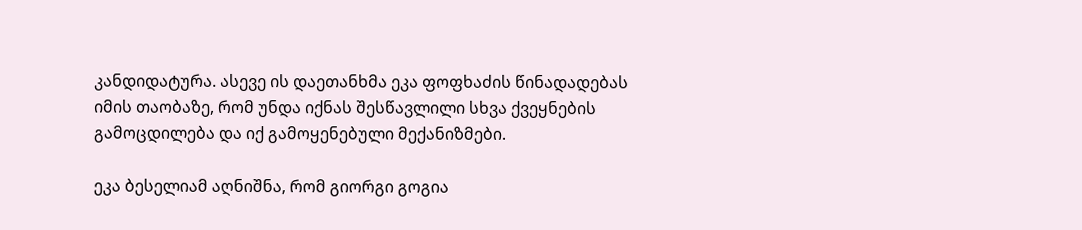კანდიდატურა. ასევე ის დაეთანხმა ეკა ფოფხაძის წინადადებას იმის თაობაზე, რომ უნდა იქნას შესწავლილი სხვა ქვეყნების გამოცდილება და იქ გამოყენებული მექანიზმები.

ეკა ბესელიამ აღნიშნა, რომ გიორგი გოგია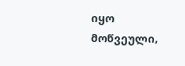იყო მოწვეული,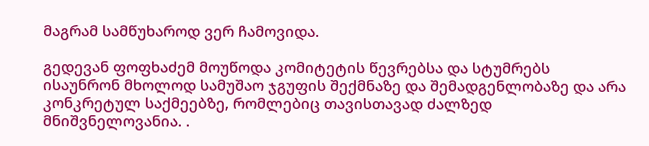მაგრამ სამწუხაროდ ვერ ჩამოვიდა.

გედევან ფოფხაძემ მოუწოდა კომიტეტის წევრებსა და სტუმრებს ისაუნრონ მხოლოდ სამუშაო ჯგუფის შექმნაზე და შემადგენლობაზე და არა კონკრეტულ საქმეებზე, რომლებიც თავისთავად ძალზედ მნიშვნელოვანია. .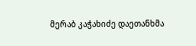მერაბ კაჭახიძე დაეთანხმა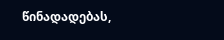წინადადებას,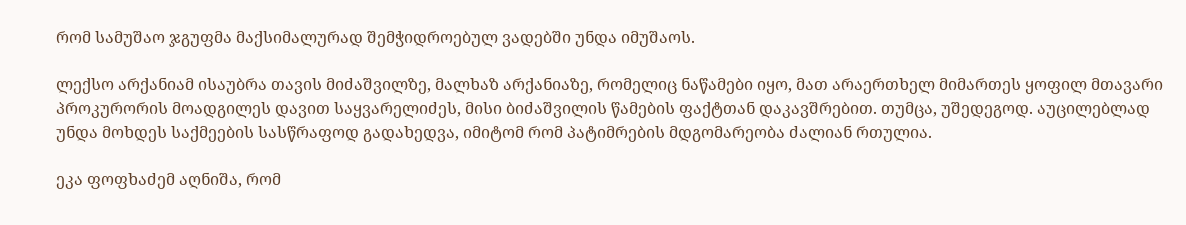რომ სამუშაო ჯგუფმა მაქსიმალურად შემჭიდროებულ ვადებში უნდა იმუშაოს.

ლექსო არქანიამ ისაუბრა თავის მიძაშვილზე, მალხაზ არქანიაზე, რომელიც ნაწამები იყო, მათ არაერთხელ მიმართეს ყოფილ მთავარი პროკურორის მოადგილეს დავით საყვარელიძეს, მისი ბიძაშვილის წამების ფაქტთან დაკავშრებით. თუმცა, უშედეგოდ. აუცილებლად უნდა მოხდეს საქმეების სასწრაფოდ გადახედვა, იმიტომ რომ პატიმრების მდგომარეობა ძალიან რთულია.

ეკა ფოფხაძემ აღნიშა, რომ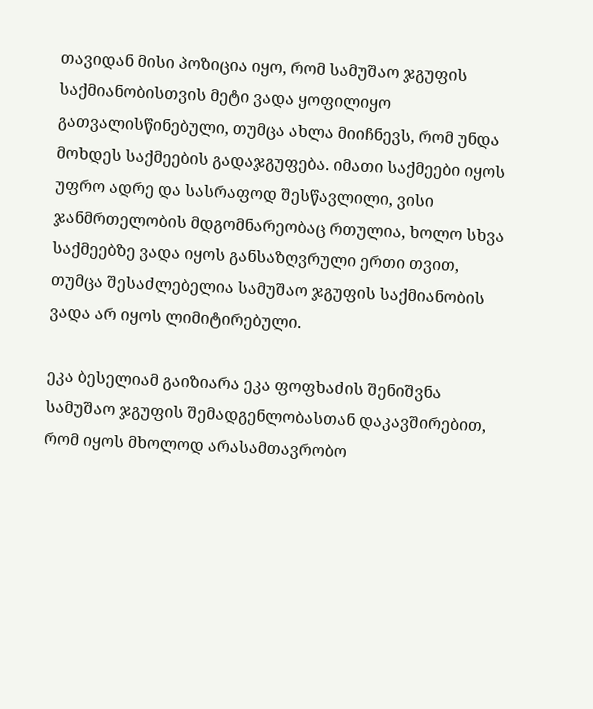თავიდან მისი პოზიცია იყო, რომ სამუშაო ჯგუფის საქმიანობისთვის მეტი ვადა ყოფილიყო გათვალისწინებული, თუმცა ახლა მიიჩნევს, რომ უნდა მოხდეს საქმეების გადაჯგუფება. იმათი საქმეები იყოს უფრო ადრე და სასრაფოდ შესწავლილი, ვისი ჯანმრთელობის მდგომნარეობაც რთულია, ხოლო სხვა საქმეებზე ვადა იყოს განსაზღვრული ერთი თვით, თუმცა შესაძლებელია სამუშაო ჯგუფის საქმიანობის ვადა არ იყოს ლიმიტირებული.

ეკა ბესელიამ გაიზიარა ეკა ფოფხაძის შენიშვნა სამუშაო ჯგუფის შემადგენლობასთან დაკავშირებით, რომ იყოს მხოლოდ არასამთავრობო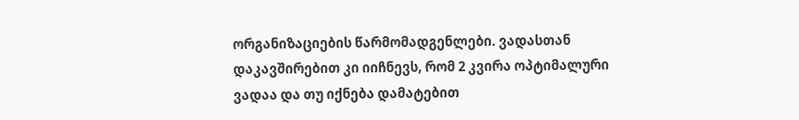ორგანიზაციების წარმომადგენლები. ვადასთან დაკავშირებით კი იიჩნევს, რომ 2 კვირა ოპტიმალური ვადაა და თუ იქნება დამატებით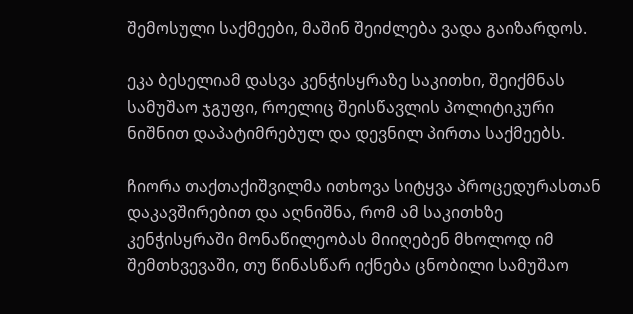შემოსული საქმეები, მაშინ შეიძლება ვადა გაიზარდოს.

ეკა ბესელიამ დასვა კენჭისყრაზე საკითხი, შეიქმნას სამუშაო ჯგუფი, როელიც შეისწავლის პოლიტიკური ნიშნით დაპატიმრებულ და დევნილ პირთა საქმეებს.

ჩიორა თაქთაქიშვილმა ითხოვა სიტყვა პროცედურასთან დაკავშირებით და აღნიშნა, რომ ამ საკითხზე კენჭისყრაში მონაწილეობას მიიღებენ მხოლოდ იმ შემთხვევაში, თუ წინასწარ იქნება ცნობილი სამუშაო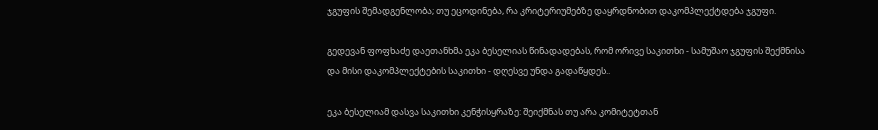ჯგუფის შემადგენლობა; თუ ეცოდინება, რა კრიტერიუმებზე დაყრდნობით დაკომპლექტდება ჯგუფი.

გედევან ფოფხაძე დაეთანხმა ეკა ბესელიას წინადადებას, რომ ორივე საკითხი - სამუშაო ჯგუფის შექმნისა და მისი დაკომპლექტების საკითხი - დღესვე უნდა გადაწყდეს..

ეკა ბესელიამ დასვა საკითხი კენჭისყრაზე: შეიქმნას თუ არა კომიტეტთან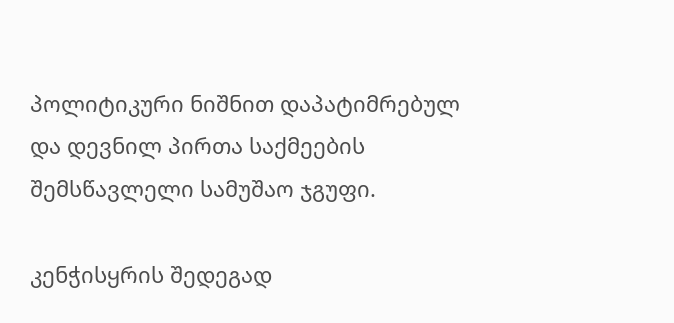პოლიტიკური ნიშნით დაპატიმრებულ და დევნილ პირთა საქმეების შემსწავლელი სამუშაო ჯგუფი.

კენჭისყრის შედეგად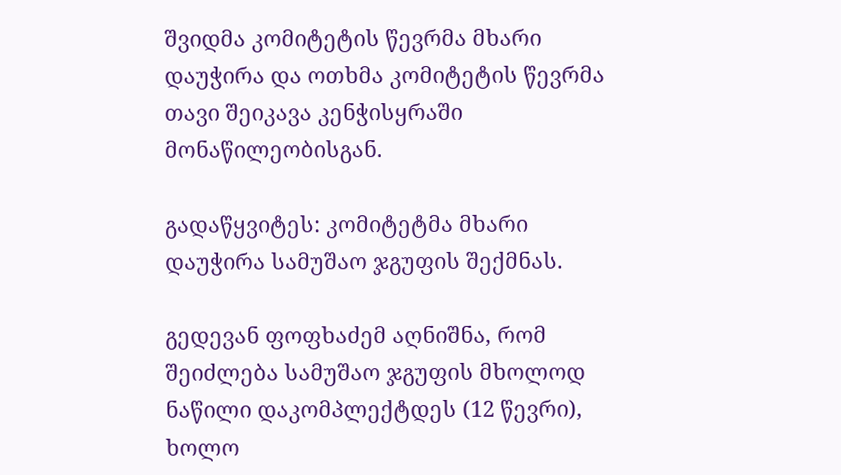შვიდმა კომიტეტის წევრმა მხარი დაუჭირა და ოთხმა კომიტეტის წევრმა თავი შეიკავა კენჭისყრაში მონაწილეობისგან.

გადაწყვიტეს: კომიტეტმა მხარი დაუჭირა სამუშაო ჯგუფის შექმნას.

გედევან ფოფხაძემ აღნიშნა, რომ შეიძლება სამუშაო ჯგუფის მხოლოდ ნაწილი დაკომპლექტდეს (12 წევრი), ხოლო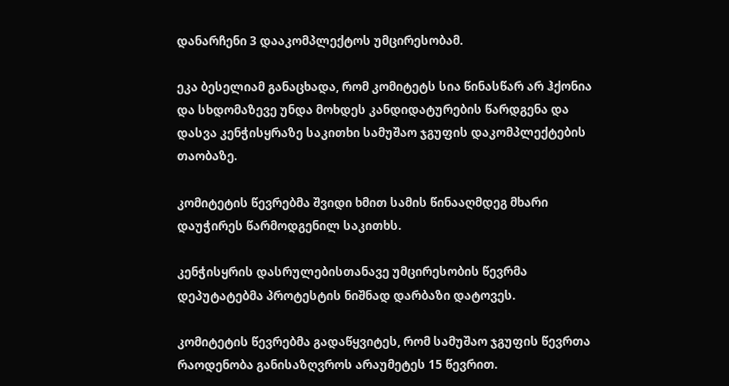დანარჩენი 3 დააკომპლექტოს უმცირესობამ.

ეკა ბესელიამ განაცხადა, რომ კომიტეტს სია წინასწარ არ ჰქონია და სხდომაზევე უნდა მოხდეს კანდიდატურების წარდგენა და დასვა კენჭისყრაზე საკითხი სამუშაო ჯგუფის დაკომპლექტების თაობაზე.

კომიტეტის წევრებმა შვიდი ხმით სამის წინააღმდეგ მხარი დაუჭირეს წარმოდგენილ საკითხს.

კენჭისყრის დასრულებისთანავე უმცირესობის წევრმა დეპუტატებმა პროტესტის ნიშნად დარბაზი დატოვეს.

კომიტეტის წევრებმა გადაწყვიტეს, რომ სამუშაო ჯგუფის წევრთა რაოდენობა განისაზღვროს არაუმეტეს 15 წევრით.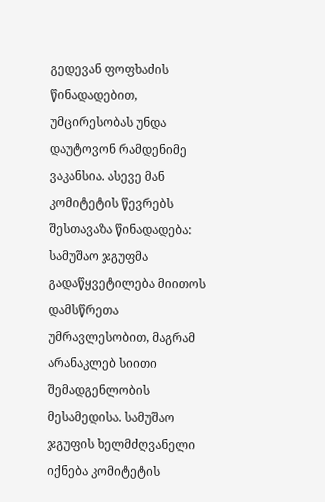გედევან ფოფხაძის წინადადებით, უმცირესობას უნდა დაუტოვონ რამდენიმე ვაკანსია. ასევე მან კომიტეტის წევრებს შესთავაზა წინადადება: სამუშაო ჯგუფმა გადაწყვეტილება მიითოს დამსწრეთა უმრავლესობით, მაგრამ არანაკლებ სიითი შემადგენლობის მესამედისა. სამუშაო ჯგუფის ხელმძღვანელი იქნება კომიტეტის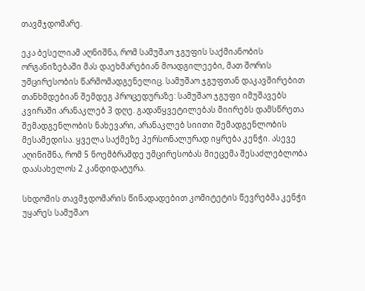თავმჯდომარე.

ეკა ბესელიამ აღნიშნა, რომ სამუშაო ჯგუფის საქმიანობის ორგანიზებაში მას დაეხმარებიან მოადგილეები, მათ შორის უმცირესობის წარმომადგენელიც. სამუშაო ჯგუფთან დაკავშირებით თანხმდებიან შემდეგ პროცედურაზე: სამუშაო ჯგუფი იმუშავებს კვირაში არანაკლებ 3 დღე. გადაწყვეტილებას მიირებს დამსწრეთა შემადგენლობის ნახევარი, არანაკლებ სიითი შემადგენლობის მესამედისა. ყველა საქმეზე პერსონალურად იყრება კენჭი. ასევე აღინიშნა, რომ 5 ნოემბრამდე უმცირესობას მიეცემა შესაძლებლობა დაასახელოს 2 კანდიდატურა.

სხდომის თავმჯდომარის წინადადებით კომიტეტის წევრებმა კენჭი უყარეს სამუშაო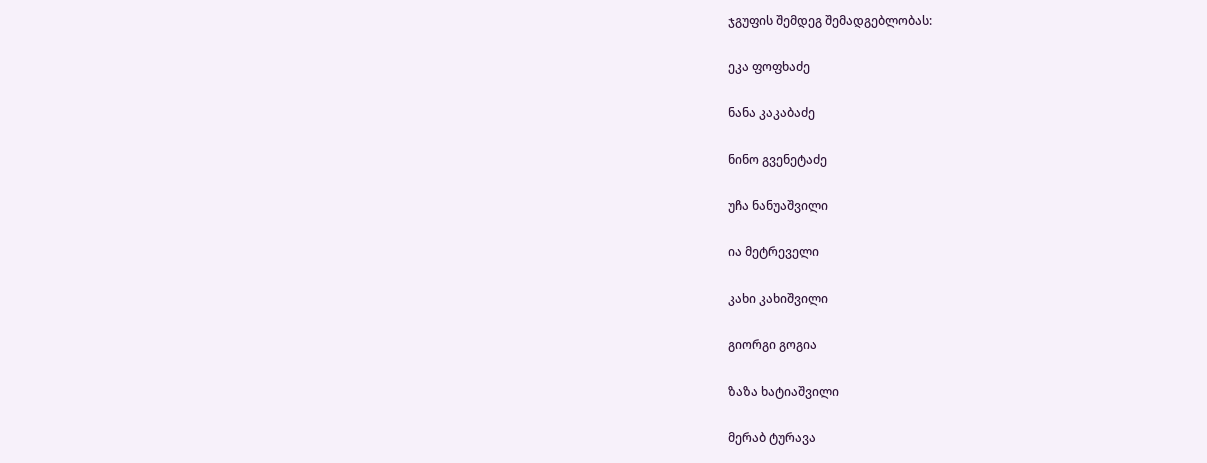ჯგუფის შემდეგ შემადგებლობას:

ეკა ფოფხაძე

ნანა კაკაბაძე

ნინო გვენეტაძე

უჩა ნანუაშვილი

ია მეტრეველი

კახი კახიშვილი

გიორგი გოგია

ზაზა ხატიაშვილი

მერაბ ტურავა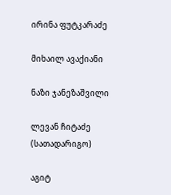ირინა ფუტკარაძე

მიხაილ ავაქიანი

ნაზი ჯანეზაშვილი

ლევან ჩიტაძე (სათადარიგო)

აგიტ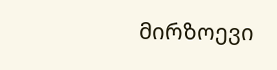მირზოევი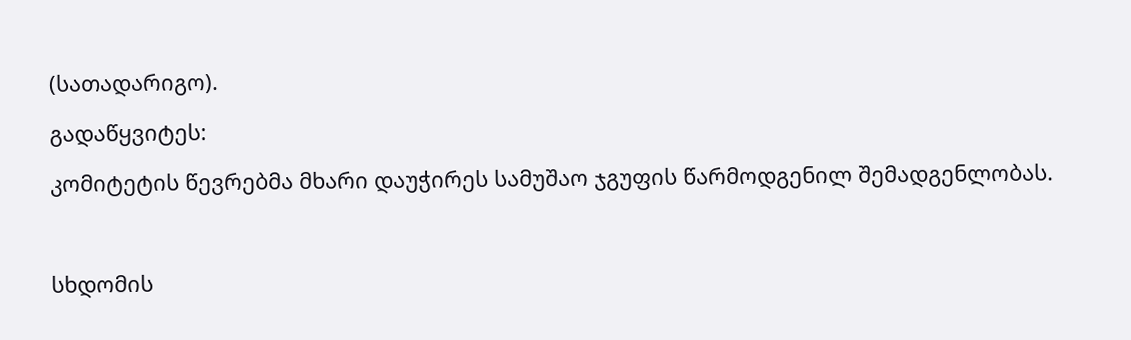(სათადარიგო).

გადაწყვიტეს:

კომიტეტის წევრებმა მხარი დაუჭირეს სამუშაო ჯგუფის წარმოდგენილ შემადგენლობას.



სხდომის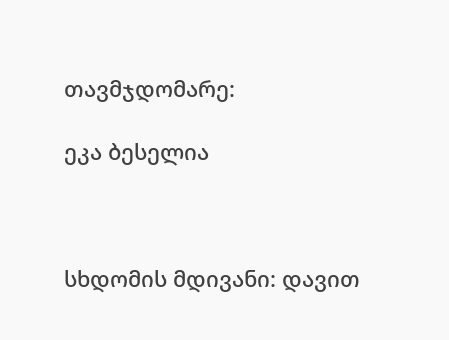თავმჯდომარე:

ეკა ბესელია



სხდომის მდივანი: დავით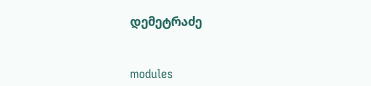დემეტრაძე


modules